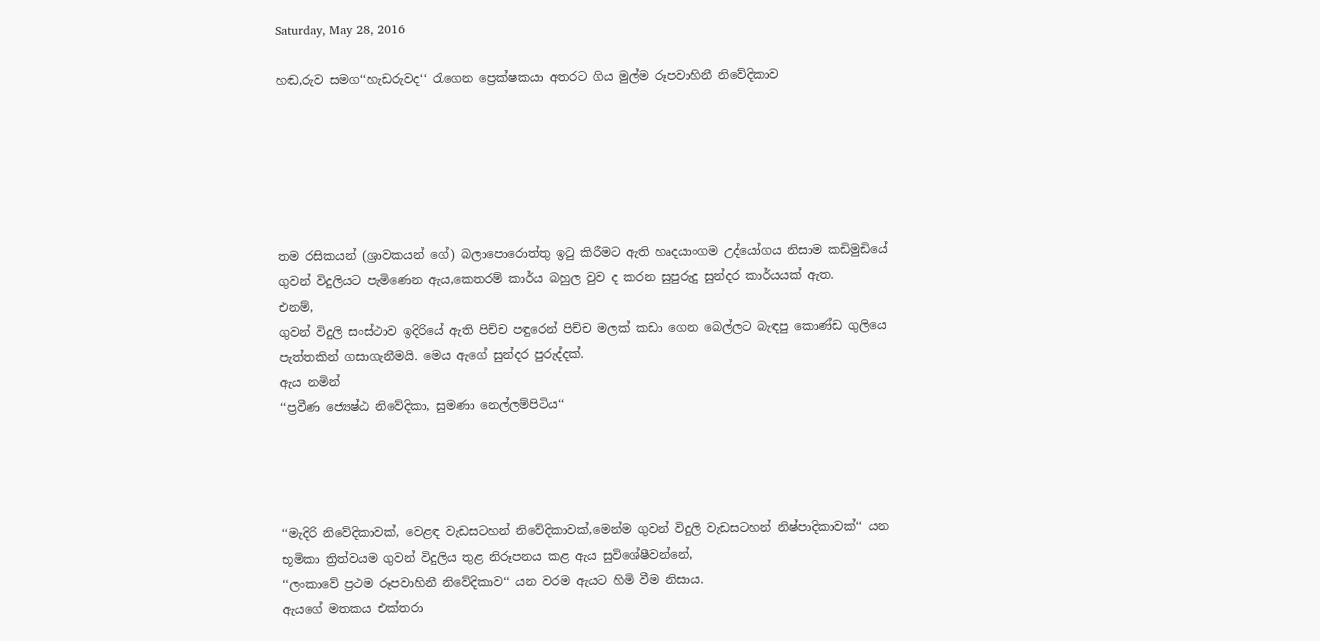Saturday, May 28, 2016

හඬ,රුව සමග‘‘හැඩරුවද‘‘ රැගෙන ප්‍රෙක්ෂකයා අතරට ගිය මුල්ම රූපවාහිනී නිවේදිකාව






තම රසිකයන් (ශ්‍රාවකයන් ගේ) බලාපොරොත්තු ඉටු කිරීමට ඇති හෘදයාංගම උද්යෝගය නිසාම කඩිමුඩියේ ගුවන් විදුලියට පැමිණෙන ඇය,කෙතරම් කාර්ය බහුල වුව ද කරන සුපුරුදු සුන්දර කාර්යයක් ඇත.
එනම්,
ගුවන් විදුලි සංස්ථාව ඉදිරියේ ඇති පිච්ච පඳුරෙන් පිච්ච මලක් කඩා ගෙන බෙල්ලට බැඳපු කොණ්ඩ ගුලියෙ පැත්තකින් ගසාගැනීමයි. මෙය ඇගේ සුන්දර පුරුද්දක්.
ඇය නමින්
‘‘ප්‍රවීණ ජ්‍යෙෂ්ඨ නිවේදිකා, සුමණා නෙල්ලම්පිටිය‘‘




‘‘මැදිරි නිවේදිකාවක්, වෙළඳ වැඩසටහන් නිවේදිකාවක්,මෙන්ම ගුවන් විදුලි වැඩසටහන් නිෂ්පාදිකාවක්‘‘ යන භූමිකා ත්‍රිත්වයම ගුවන් විදුලිය තුළ නිරූපනය කළ ඇය සුවිශේෂීවන්නේ,
‘‘ලංකාවේ ප්‍රථම රූපවාහිනී නිවේදිකාව‘‘ යන වරම ඇයට හිමි වීම නිසාය.
ඇයගේ මතකය එක්තරා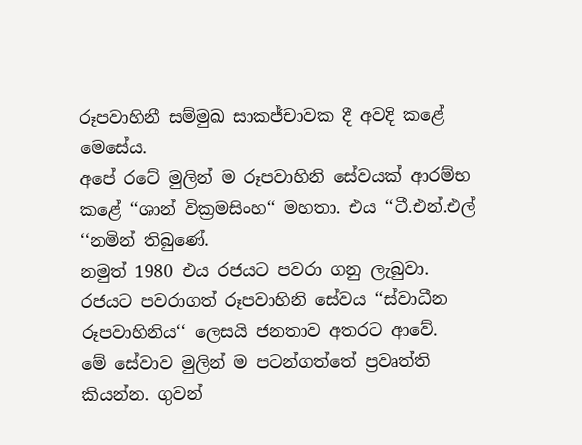රූපවාහිනී සම්මුඛ සාකජ්චාවක දී අවදි කළේ මෙසේය.
අපේ රටේ මුලින් ම රූපවාහිනි සේවයක් ආරම්භ කළේ ‘‘ශාන් වික්‍රමසිංහ‘‘ මහතා. එය ‘‘ටී.එන්.එල් ‘‘නමින් තිබුණේ.
නමුත් 1980 එය රජයට පවරා ගනු ලැබුවා. රජයට පවරාගත් රූපවාහිනි සේවය ‘‘ස්වාධීන රූපවාහිනිය‘‘ ලෙසයි ජනතාව අතරට ආවේ.
මේ සේවාව මුලින් ම පටන්ගත්තේ ප්‍රවෘත්ති කියන්න. ගුවන්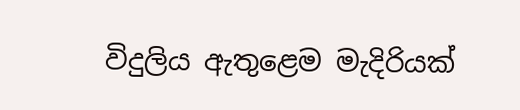විදුලිය ඇතුළෙම මැදිරියක්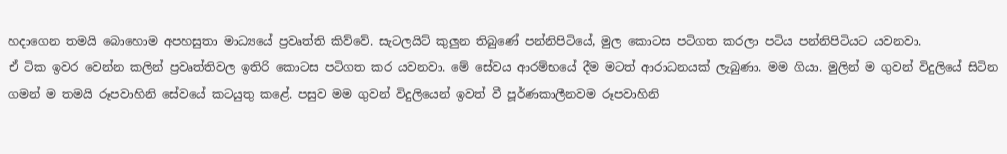හදාගෙන තමයි බොහොම අපහසුතා මාධ්‍යයේ ප්‍රවෘත්ති කිව්වේ. සැටලයිට් කුලුන තිබුණේ පන්නිපිටියේ, මුල කොටස පටිගත කරලා පටිය පන්නිපිටියට යවනවා.
ඒ ටික ඉවර වෙන්න කලින් ප්‍රවෘත්තිවල ඉතිරි කොටස පටිගත කර යවනවා. මේ සේවය ආරම්භයේ දීම මටත් ආරාධනයක් ලැබුණා. මම ගියා. මුලින් ම ගුවන් විදුලියේ සිටින ගමන් ම තමයි රූපවාහිනි සේවයේ කටයුතු කළේ. පසුව මම ගුවන් විදුලියෙන් ඉවත් වී පූර්ණකාලීනවම රූපවාහිනි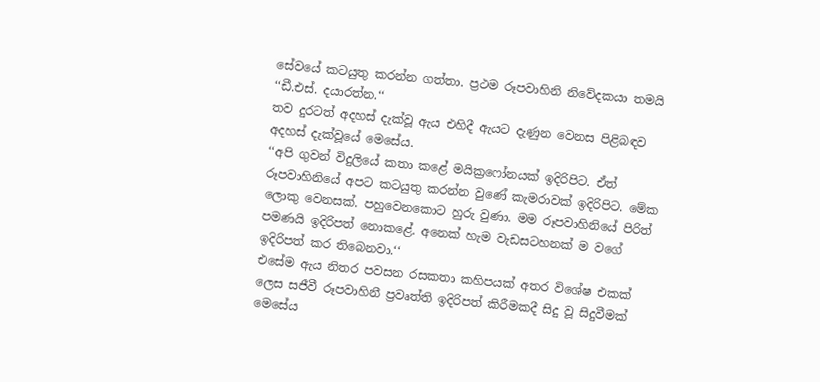සේවයේ කටයුතු කරන්න ගත්තා. ප්‍රථම රූපවාහිනි නිවේදකයා තමයි ‘‘ඩී.එස්. දයාරත්න.‘‘
තව දුරටත් අදහස් දැක්වූ ඇය එහිදී ඇයට දැණුන වෙනස පිළිබඳව අදහස් දැක්වූයේ මෙසේය.
‘‘අපි ගුවන් විදුලියේ කතා කළේ මයික්‍රෆෝනයක් ඉදිරිපිට. ඒත් රූපවාහිනියේ අපට කටයුතු කරන්න වුණේ කැමරාවක් ඉදිරිපිට. මේක ලොකු වෙනසක්. පහුවෙනකොට හුරු වුණා. මම රූපවාහිනියේ පිරිත් පමණයි ඉදිරිපත් නොකළේ. අනෙක් හැම වැඩසටහනක් ම වගේ ඉදිරිපත් කර තිබෙනවා.‘‘
එසේම ඇය නිතර පවසන රසකතා කහිපයක් අතර විශේෂ එකක් ලෙස සජීවී රූපවාහිනී ප්‍රවෘත්ති ඉදිරිපත් කිරීමකදී සිදු වූ සිදුවීමක් මෙසේය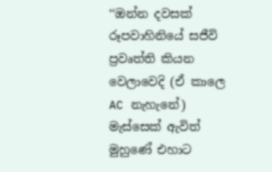‘‘ඔන්න දවසක් රූපවාහිනියේ සජීවි ප්‍රවෘත්ති කියන වෙලාවෙදි (ඒ කාලෙ AC නැහැනේ) මැස්සෙක් ඇවිත් මුහුණේ එහාට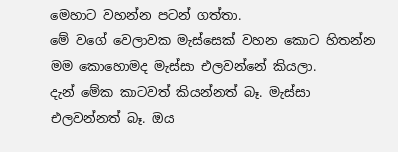මෙහාට වහන්න පටන් ගත්තා.
මේ වගේ වෙලාවක මැස්සෙක් වහන කොට හිතන්න මම කොහොමද මැස්සා එලවන්නේ කියලා.
දැන් මේක කාටවත් කියන්නත් බෑ. මැස්සා එලවන්නත් බෑ. ඔය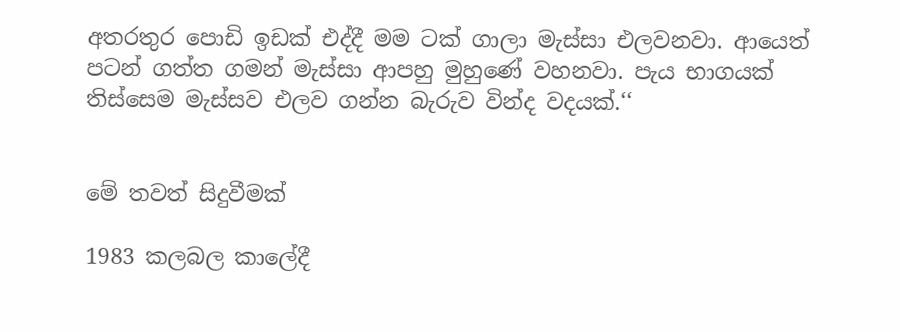අතරතුර පොඩි ඉඩක් එද්දී මම ටක් ගාලා මැස්සා එලවනවා. ආයෙත් පටන් ගත්ත ගමන් මැස්සා ආපහු මුහුණේ වහනවා. පැය භාගයක් තිස්සෙම මැස්සව එලව ගන්න බැරුව වින්ද වදයක්.‘‘


මේ තවත් සිදුවීමක්

1983 කලබල කාලේදී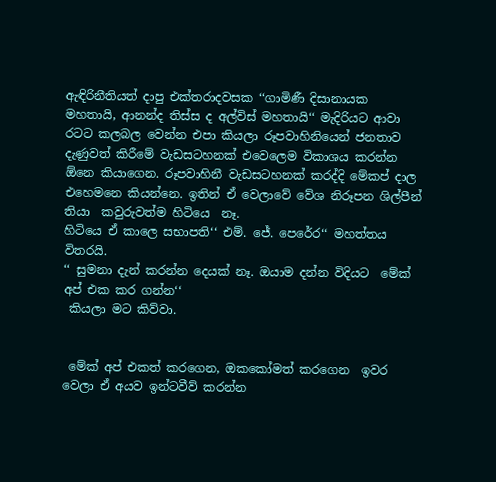ඇඳිරිනීතියත් දාපු එක්තරාදවසක ‘‘ගාමිණී දිසානායක මහතායි, ආනන්ද තිස්ස ද අල්විස් මහතායි‘‘ මැදිරියට ආවා රටට කලබල වෙන්න එපා කියලා රූපවාහිනියෙන් ජනතාව දැණුවත් කිරීමේ වැඩසටහනක් එවෙලෙම විකාශය කරන්න ඕනෙ කියාගෙන. රූපවාහිනී වැඩසටහනක් කරද්දි මේකප් දාල එහෙමනෙ කියන්නෙ. ඉතින් ඒ වෙලාවේ වේශ නිරූපන ශිල්පීන් තියා  කවුරුවත්ම හිටියෙ  නෑ.
හිටියෙ ඒ කාලෙ සභාපති‘‘ එම්. ජේ. පෙරේර‘‘ මහත්තය විතරයි.
‘‘ සුමනා දැන් කරන්න දෙයක් නෑ. ඔයාම දන්න විදියට  මේක් අප් එක කර ගන්න‘‘
 කියලා මට කිව්වා.


 මේක් අප් එකත් කරගෙන, ඔකකෝමත් කරගෙන  ඉවර වෙලා ඒ අයව ඉන්ටවීව් කරන්න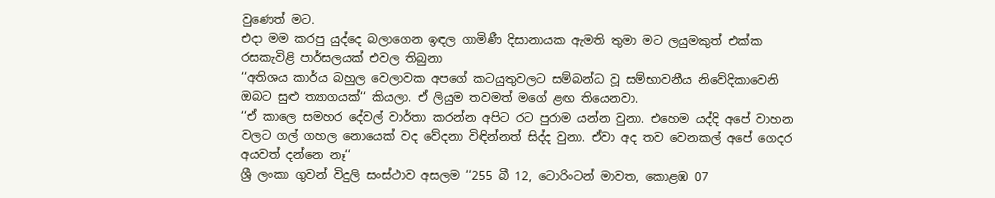වුණෙත් මට.
එදා මම කරපු යුද්දෙ බලාගෙන ඉඳල ගාමිණී දිසානායක ඇමති තුමා මට ලයුමකුත් එක්ක රසකැවිළි පාර්සලයක් එවල තිබුනා
‘‘අතිශය කාර්ය බහුල වෙලාවක අපගේ කටයුතුවලට සම්බන්ධ වූ සම්භාවනීය නිවේදිකාවෙනි ඔබට සුළු ත්‍යාගයක්‘‘ කියලා. ඒ ලියුම තවමත් මගේ ළඟ තියෙනවා.
‘‘ඒ කාලෙ සමහර දේවල් වාර්තා කරන්න අපිට රට පුරාම යන්න වුනා. එහෙම යද්දි අපේ වාහන වලට ගල් ගහල නොයෙක් වද වේදනා විඳින්නත් සිද්ද වුනා. ඒවා අද තව වෙනකල් අපේ ගෙදර අයවත් දන්නෙ නෑ‘‘
ශ්‍රී ලංකා ගුවන් විදුලි සංස්ථාව අසලම ‘‘255 බී 12, ටොරිංටන් මාවත, කොළඹ 07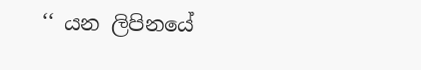‘‘ යන ලිපිනයේ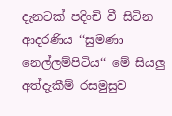දැනටක් පදිංචි වී සිටින ආදරණිය ‘‘සුමණා නෙල්ලම්පිටිය‘‘ මේ සියලු අත්දැකීම් රසමුසුව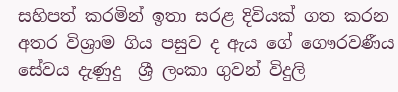සහිපත් කරමින් ඉතා සරළ දිවියක් ගත කරන අතර විශ්‍රාම ගිය පසුව ද ඇය ගේ ගෞරවණීය සේවය දැණුදු  ශ්‍රී ලංකා ගුවන් විදුලි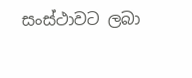සංස්ථාවට ලබා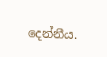දෙන්නීය.